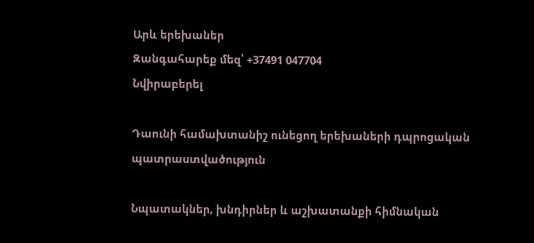Արև երեխաներ
Զանգահարեք մեզ՝ +37491 047704
Նվիրաբերել

Դաունի համախտանիշ ունեցող երեխաների դպրոցական պատրաստվածություն

Նպատակներ, խնդիրներ և աշխատանքի հիմնական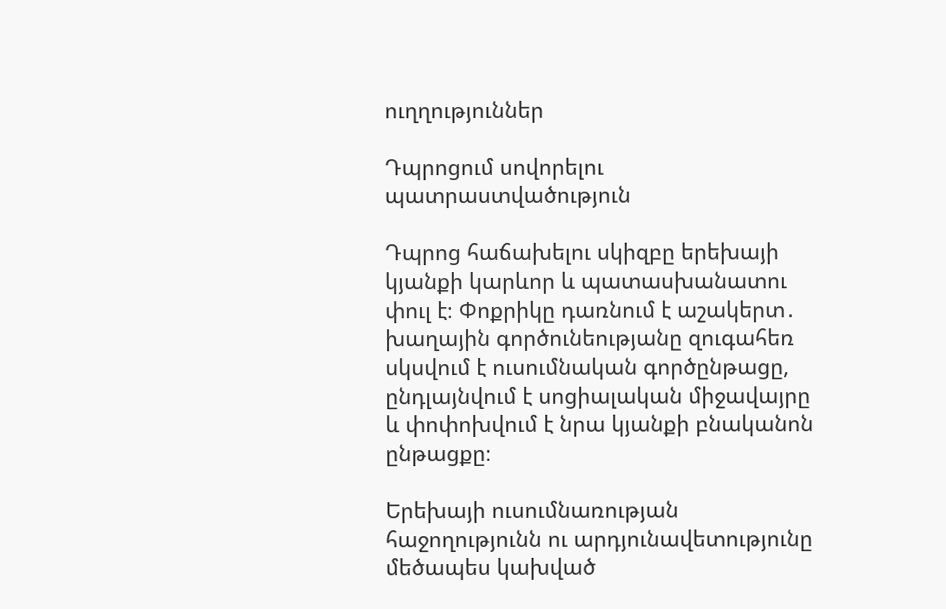ուղղություններ

Դպրոցում սովորելու պատրաստվածություն

Դպրոց հաճախելու սկիզբը երեխայի կյանքի կարևոր և պատասխանատու փուլ է։ Փոքրիկը դառնում է աշակերտ․ խաղային գործունեությանը զուգահեռ սկսվում է ուսումնական գործընթացը, ընդլայնվում է սոցիալական միջավայրը և փոփոխվում է նրա կյանքի բնականոն ընթացքը։

Երեխայի ուսումնառության հաջողությունն ու արդյունավետությունը մեծապես կախված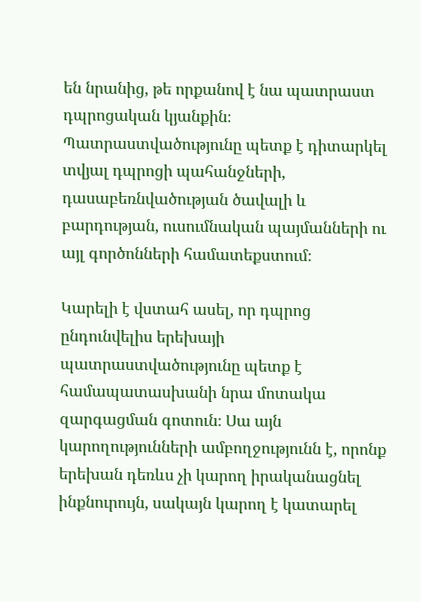են նրանից, թե որքանով է նա պատրաստ դպրոցական կյանքին։ Պատրաստվածությունը պետք է դիտարկել տվյալ դպրոցի պահանջների, դասաբեռնվածության ծավալի և բարդության, ուսումնական պայմանների ու այլ գործոնների համատեքստում։

Կարելի է վստահ ասել, որ դպրոց ընդունվելիս երեխայի պատրաստվածությունը պետք է համապատասխանի նրա մոտակա զարգացման գոտուն։ Սա այն կարողությունների ամբողջությունն է, որոնք երեխան դեռևս չի կարող իրականացնել ինքնուրույն, սակայն կարող է կատարել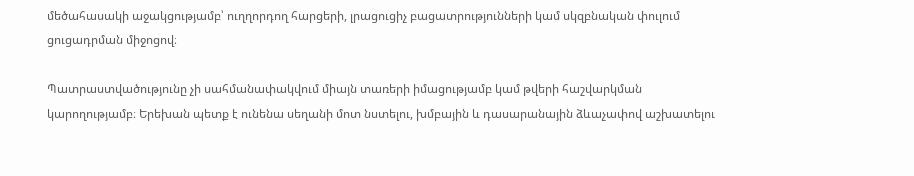մեծահասակի աջակցությամբ՝ ուղղորդող հարցերի, լրացուցիչ բացատրությունների կամ սկզբնական փուլում ցուցադրման միջոցով։

Պատրաստվածությունը չի սահմանափակվում միայն տառերի իմացությամբ կամ թվերի հաշվարկման կարողությամբ։ Երեխան պետք է ունենա սեղանի մոտ նստելու, խմբային և դասարանային ձևաչափով աշխատելու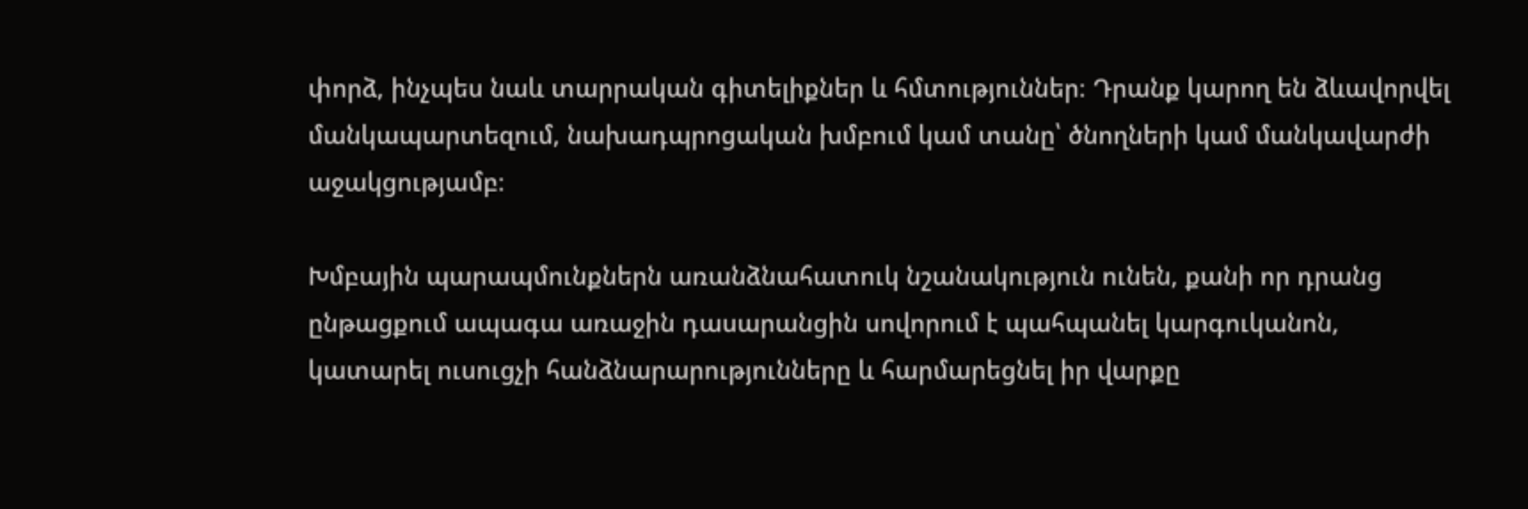փորձ, ինչպես նաև տարրական գիտելիքներ և հմտություններ։ Դրանք կարող են ձևավորվել մանկապարտեզում, նախադպրոցական խմբում կամ տանը՝ ծնողների կամ մանկավարժի աջակցությամբ։

Խմբային պարապմունքներն առանձնահատուկ նշանակություն ունեն, քանի որ դրանց ընթացքում ապագա առաջին դասարանցին սովորում է պահպանել կարգուկանոն, կատարել ուսուցչի հանձնարարությունները և հարմարեցնել իր վարքը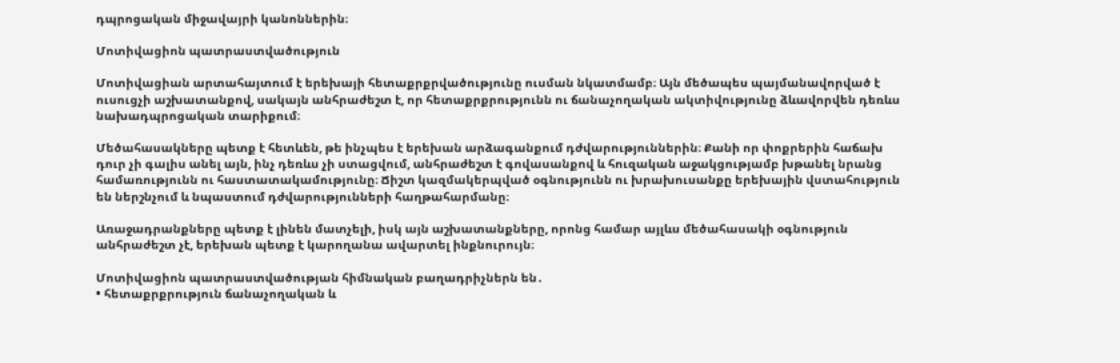դպրոցական միջավայրի կանոններին։

Մոտիվացիոն պատրաստվածություն

Մոտիվացիան արտահայտում է երեխայի հետաքրքրվածությունը ուսման նկատմամբ։ Այն մեծապես պայմանավորված է ուսուցչի աշխատանքով, սակայն անհրաժեշտ է, որ հետաքրքրությունն ու ճանաչողական ակտիվությունը ձևավորվեն դեռևս նախադպրոցական տարիքում։

Մեծահասակները պետք է հետևեն, թե ինչպես է երեխան արձագանքում դժվարություններին։ Քանի որ փոքրերին հաճախ դուր չի գալիս անել այն, ինչ դեռևս չի ստացվում, անհրաժեշտ է գովասանքով և հուզական աջակցությամբ խթանել նրանց համառությունն ու հաստատակամությունը։ Ճիշտ կազմակերպված օգնությունն ու խրախուսանքը երեխային վստահություն են ներշնչում և նպաստում դժվարությունների հաղթահարմանը։

Առաջադրանքները պետք է լինեն մատչելի, իսկ այն աշխատանքները, որոնց համար այլևս մեծահասակի օգնություն անհրաժեշտ չէ, երեխան պետք է կարողանա ավարտել ինքնուրույն։

Մոտիվացիոն պատրաստվածության հիմնական բաղադրիչներն են․
• հետաքրքրություն ճանաչողական և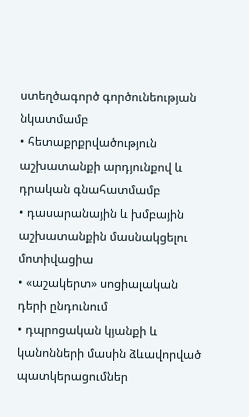ստեղծագործ գործունեության նկատմամբ
• հետաքրքրվածություն աշխատանքի արդյունքով և դրական գնահատմամբ
• դասարանային և խմբային աշխատանքին մասնակցելու մոտիվացիա
• «աշակերտ» սոցիալական դերի ընդունում
• դպրոցական կյանքի և կանոնների մասին ձևավորված պատկերացումներ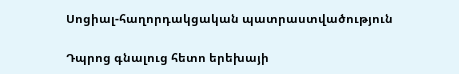Սոցիալ-հաղորդակցական պատրաստվածություն

Դպրոց գնալուց հետո երեխայի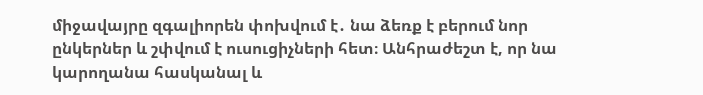միջավայրը զգալիորեն փոխվում է․ նա ձեռք է բերում նոր ընկերներ և շփվում է ուսուցիչների հետ։ Անհրաժեշտ է, որ նա կարողանա հասկանալ և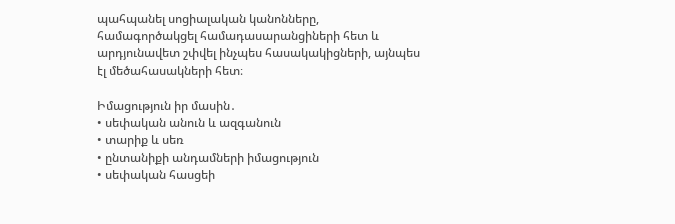պահպանել սոցիալական կանոնները, համագործակցել համադասարանցիների հետ և արդյունավետ շփվել ինչպես հասակակիցների, այնպես էլ մեծահասակների հետ։

Իմացություն իր մասին․
• սեփական անուն և ազգանուն
• տարիք և սեռ
• ընտանիքի անդամների իմացություն
• սեփական հասցեի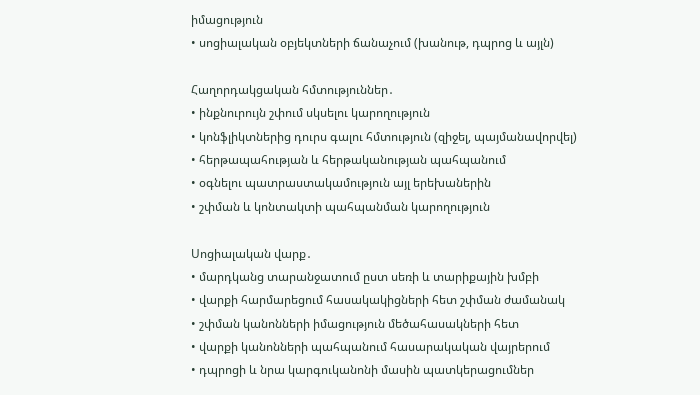իմացություն
• սոցիալական օբյեկտների ճանաչում (խանութ, դպրոց և այլն)

Հաղորդակցական հմտություններ․
• ինքնուրույն շփում սկսելու կարողություն
• կոնֆլիկտներից դուրս գալու հմտություն (զիջել, պայմանավորվել)
• հերթապահության և հերթականության պահպանում
• օգնելու պատրաստակամություն այլ երեխաներին
• շփման և կոնտակտի պահպանման կարողություն

Սոցիալական վարք․
• մարդկանց տարանջատում ըստ սեռի և տարիքային խմբի
• վարքի հարմարեցում հասակակիցների հետ շփման ժամանակ
• շփման կանոնների իմացություն մեծահասակների հետ
• վարքի կանոնների պահպանում հասարակական վայրերում
• դպրոցի և նրա կարգուկանոնի մասին պատկերացումներ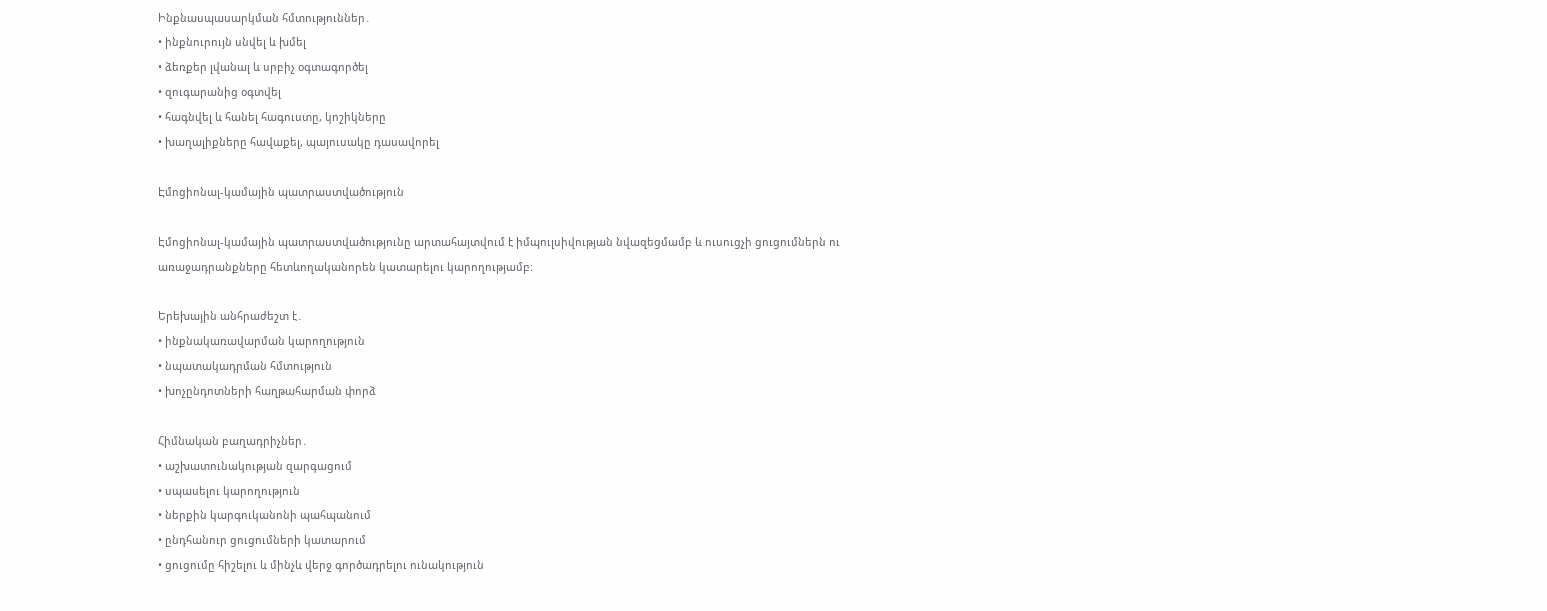Ինքնասպասարկման հմտություններ․
• ինքնուրույն սնվել և խմել
• ձեռքեր լվանալ և սրբիչ օգտագործել
• զուգարանից օգտվել
• հագնվել և հանել հագուստը, կոշիկները
• խաղալիքները հավաքել, պայուսակը դասավորել

Էմոցիոնալ-կամային պատրաստվածություն

Էմոցիոնալ-կամային պատրաստվածությունը արտահայտվում է իմպուլսիվության նվազեցմամբ և ուսուցչի ցուցումներն ու առաջադրանքները հետևողականորեն կատարելու կարողությամբ։

Երեխային անհրաժեշտ է․
• ինքնակառավարման կարողություն
• նպատակադրման հմտություն
• խոչընդոտների հաղթահարման փորձ

Հիմնական բաղադրիչներ․
• աշխատունակության զարգացում
• սպասելու կարողություն
• ներքին կարգուկանոնի պահպանում
• ընդհանուր ցուցումների կատարում
• ցուցումը հիշելու և մինչև վերջ գործադրելու ունակություն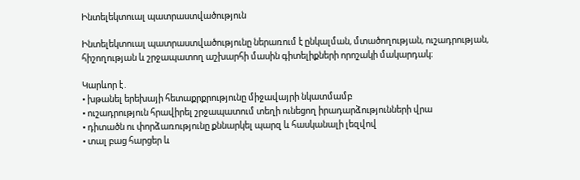Ինտելեկտուալ պատրաստվածություն

Ինտելեկտուալ պատրաստվածությունը ներառում է ընկալման, մտածողության, ուշադրության, հիշողության և շրջապատող աշխարհի մասին գիտելիքների որոշակի մակարդակ։

Կարևոր է․
• խթանել երեխայի հետաքրքրությունը միջավայրի նկատմամբ
• ուշադրություն հրավիրել շրջապատում տեղի ունեցող իրադարձությունների վրա
• դիտածն ու փորձառությունը քննարկել պարզ և հասկանալի լեզվով
• տալ բաց հարցեր և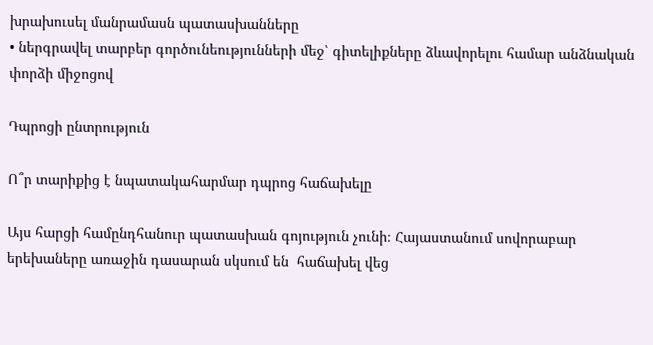խրախուսել մանրամասն պատասխանները
• ներգրավել տարբեր գործունեությունների մեջ՝ գիտելիքները ձևավորելու համար անձնական փորձի միջոցով

Դպրոցի ընտրություն

Ո՞ր տարիքից է նպատակահարմար դպրոց հաճախելը

Այս հարցի համընդհանուր պատասխան գոյություն չունի։ Հայաստանում սովորաբար երեխաները առաջին դասարան սկսում են  հաճախել վեց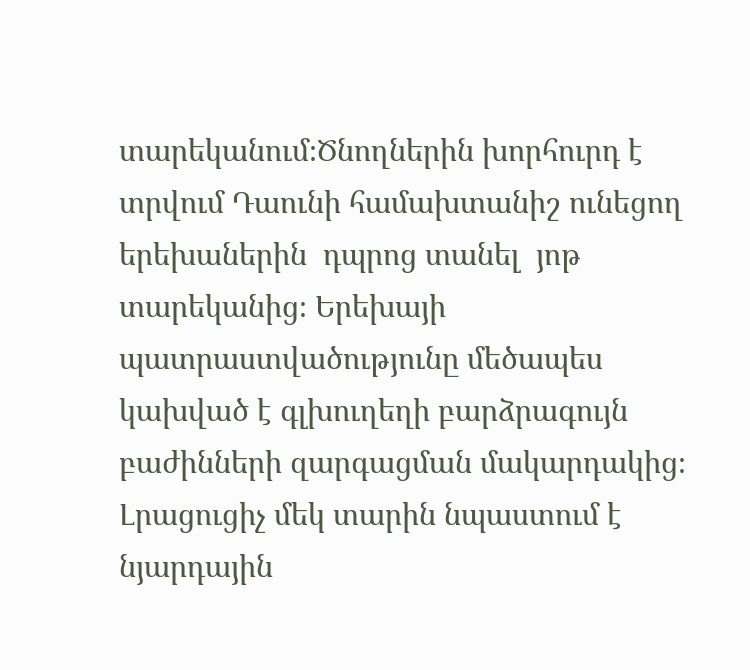տարեկանում։Ծնողներին խորհուրդ է տրվում Դաունի համախտանիշ ունեցող երեխաներին  դպրոց տանել  յոթ տարեկանից։ Երեխայի պատրաստվածությունը մեծապես կախված է գլխուղեղի բարձրագույն բաժինների զարգացման մակարդակից։ Լրացուցիչ մեկ տարին նպաստում է նյարդային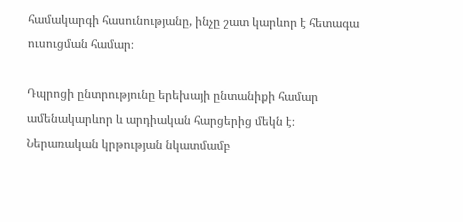համակարգի հասունությանը, ինչը շատ կարևոր է հետագա ուսուցման համար։

Դպրոցի ընտրությունը երեխայի ընտանիքի համար ամենակարևոր և արդիական հարցերից մեկն է։ Ներառական կրթության նկատմամբ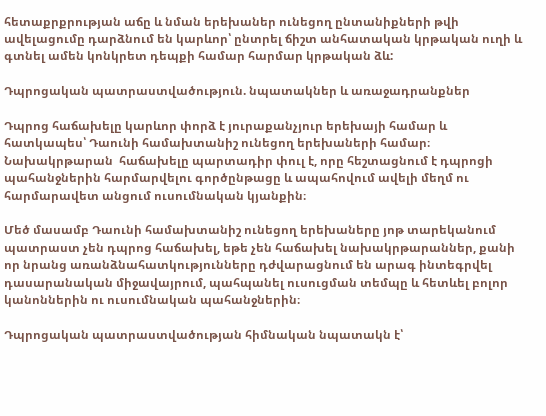հետաքրքրության աճը և նման երեխաներ ունեցող ընտանիքների թվի ավելացումը դարձնում են կարևոր՝ ընտրել ճիշտ անհատական կրթական ուղի և գտնել ամեն կոնկրետ դեպքի համար հարմար կրթական ձև:

Դպրոցական պատրաստվածություն. նպատակներ և առաջադրանքներ

Դպրոց հաճախելը կարևոր փորձ է յուրաքանչյուր երեխայի համար և հատկապես՝ Դաունի համախտանիշ ունեցող երեխաների համար։ Նախակրթարան  հաճախելը պարտադիր փուլ է, որը հեշտացնում է դպրոցի պահանջներին հարմարվելու գործընթացը և ապահովում ավելի մեղմ ու հարմարավետ անցում ուսումնական կյանքին։

Մեծ մասամբ Դաունի համախտանիշ ունեցող երեխաները յոթ տարեկանում պատրաստ չեն դպրոց հաճախել, եթե չեն հաճախել նախակրթարաններ, քանի որ նրանց առանձնահատկությունները դժվարացնում են արագ ինտեգրվել դասարանական միջավայրում, պահպանել ուսուցման տեմպը և հետևել բոլոր կանոններին ու ուսումնական պահանջներին։

Դպրոցական պատրաստվածության հիմնական նպատակն է՝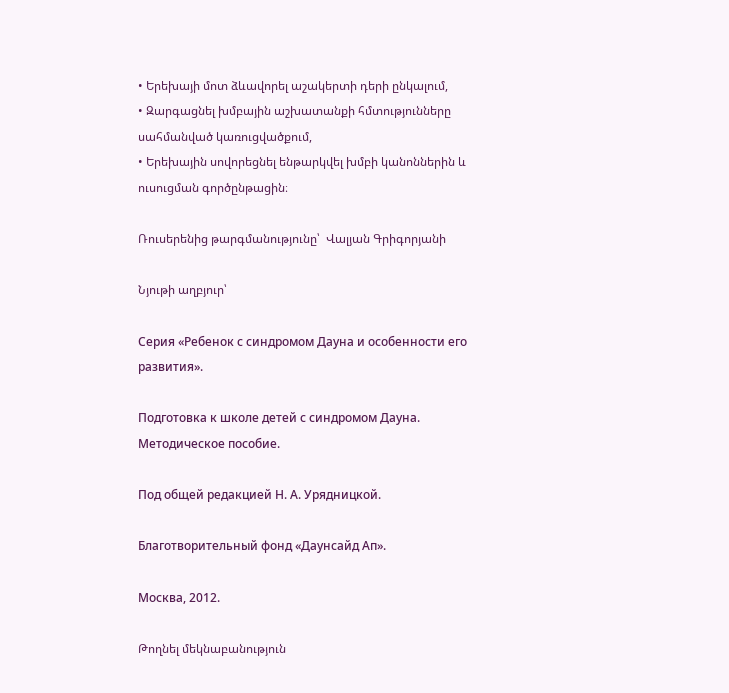• Երեխայի մոտ ձևավորել աշակերտի դերի ընկալում,
• Զարգացնել խմբային աշխատանքի հմտությունները սահմանված կառուցվածքում,
• Երեխային սովորեցնել ենթարկվել խմբի կանոններին և ուսուցման գործընթացին։

Ռուսերենից թարգմանությունը՝  Վալյան Գրիգորյանի

Նյութի աղբյուր՝

Серия «Ребенок с синдромом Дауна и особенности его развития».

Подготовка к школе детей с синдромом Дауна. Методическое пособие.

Под общей редакцией Н. А. Урядницкой.

Благотворительный фонд «Даунсайд Ап».

Москва, 2012.

Թողնել մեկնաբանություն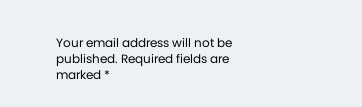Your email address will not be published. Required fields are marked *